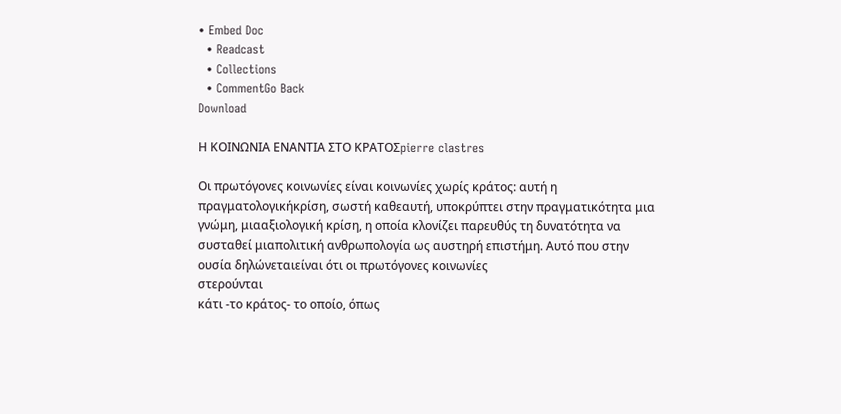• Embed Doc
  • Readcast
  • Collections
  • CommentGo Back
Download

Η ΚΟΙΝΩΝΙΑ ΕΝΑΝΤΙΑ ΣΤΟ ΚΡΑΤΟΣpierre clastres

Οι πρωτόγονες κοινωνίες είναι κοινωνίες χωρίς κράτος: αυτή η πραγματολογικήκρίση, σωστή καθεαυτή, υποκρύπτει στην πραγματικότητα μια γνώμη, μιααξιολογική κρίση, η οποία κλονίζει παρευθύς τη δυνατότητα να συσταθεί μιαπολιτική ανθρωπολογία ως αυστηρή επιστήμη. Αυτό που στην ουσία δηλώνεταιείναι ότι οι πρωτόγονες κοινωνίες
στερούνται
κάτι -το κράτος- το οποίο, όπως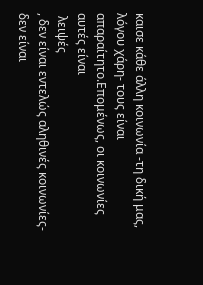καισε κάθε άλλη κοινωνία -τη δική μας, λόγου χάρη- τους είναι απαραίτητο.Επομένως, οι κοινωνίες αυτές είναι
 λειψές
, δεν είναι εντελώς αληθινές κοινωνίες-δεν είναι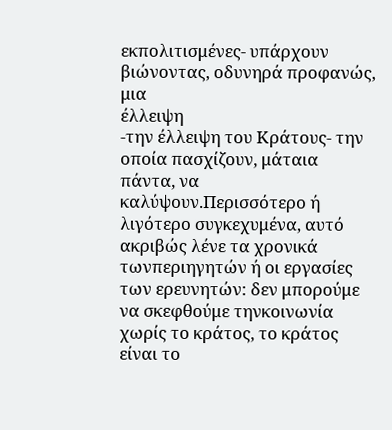εκπολιτισμένες- υπάρχουν βιώνοντας, οδυνηρά προφανώς, μια
έλλειψη
-την έλλειψη του Κράτους- την οποία πασχίζουν, μάταια πάντα, να καλύψουν.Περισσότερο ή λιγότερο συγκεχυμένα, αυτό ακριβώς λένε τα χρονικά τωνπεριηγητών ή οι εργασίες των ερευνητών: δεν μπορούμε να σκεφθούμε τηνκοινωνία χωρίς το κράτος, το κράτος είναι το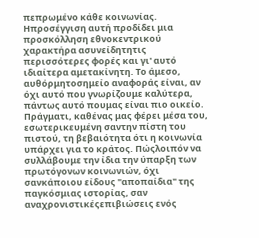πεπρωμένο κάθε κοινωνίας. Ηπροσέγγιση αυτή προδίδει μια προσκόλληση εθνοκεντρικού χαρακτήρα ασυνείδητητις περισσότερες φορές και γι' αυτό ιδιαίτερα αμετακίνητη. Το άμεσο, αυθόρμητοσημείο αναφοράς είναι, αν όχι αυτό που γνωρίζουμε καλύτερα, πάντως αυτό πουμας είναι πιο οικείο. Πράγματι, καθένας μας φέρει μέσα του, εσωτερικευμένη σαντην πίστη του πιστού, τη βεβαιότητα ότι η κοινωνία υπάρχει για το κράτος. Πώςλοιπόν να συλλάβουμε την ίδια την ύπαρξη των πρωτόγονων κοινωνιών, όχι σανκάποιου είδους "αποπαίδια" της παγκόσμιας ιστορίας, σαν αναχρονιστικέςεπιβιώσεις ενός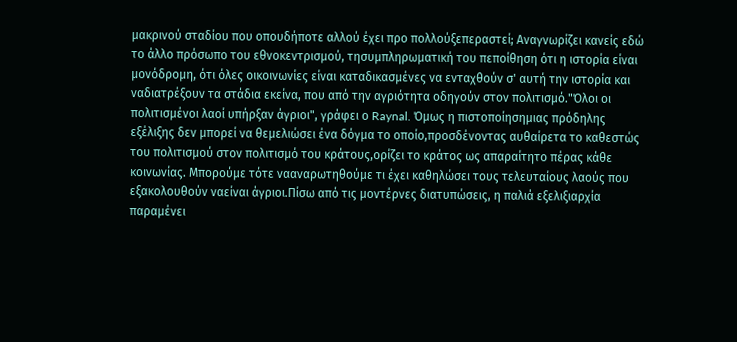μακρινού σταδίου που οπουδήποτε αλλού έχει προ πολλούξεπεραστεί; Αναγνωρίζει κανείς εδώ το άλλο πρόσωπο του εθνοκεντρισμού, τησυμπληρωματική του πεποίθηση ότι η ιστορία είναι μονόδρομη, ότι όλες οικοινωνίες είναι καταδικασμένες να ενταχθούν σ' αυτή την ιστορία και ναδιατρέξουν τα στάδια εκείνα, που από την αγριότητα οδηγούν στον πολιτισμό."Όλοι οι πολιτισμένοι λαοί υπήρξαν άγριοι", γράφει ο Raynal. Όμως η πιστοποίησημιας πρόδηλης εξέλιξης δεν μπορεί να θεμελιώσει ένα δόγμα το οποίο,προσδένοντας αυθαίρετα το καθεστώς του πολιτισμού στον πολιτισμό του κράτους,ορίζει το κράτος ως απαραίτητο πέρας κάθε κοινωνίας. Μπορούμε τότε νααναρωτηθούμε τι έχει καθηλώσει τους τελευταίους λαούς που εξακολουθούν ναείναι άγριοι.Πίσω από τις μοντέρνες διατυπώσεις, η παλιά εξελιξιαρχία παραμένει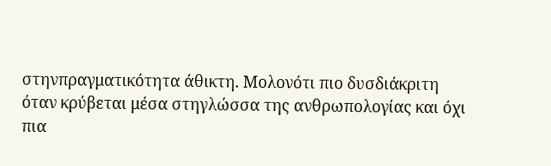στηνπραγματικότητα άθικτη. Μολονότι πιο δυσδιάκριτη όταν κρύβεται μέσα στηγλώσσα της ανθρωπολογίας και όχι πια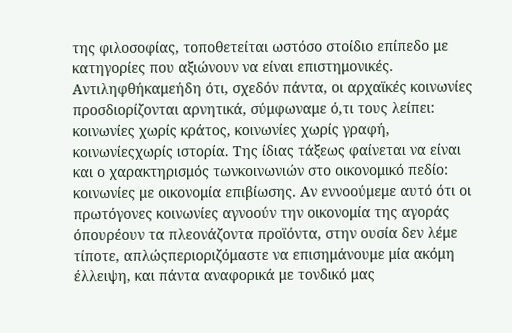της φιλοσοφίας, τοποθετείται ωστόσο στοίδιο επίπεδο με κατηγορίες που αξιώνουν να είναι επιστημονικές. Αντιληφθήκαμεήδη ότι, σχεδόν πάντα, οι αρχαϊκές κοινωνίες προσδιορίζονται αρνητικά, σύμφωναμε ό,τι τους λείπει: κοινωνίες χωρίς κράτος, κοινωνίες χωρίς γραφή, κοινωνίεςχωρίς ιστορία. Της ίδιας τάξεως φαίνεται να είναι και ο χαρακτηρισμός τωνκοινωνιών στο οικονομικό πεδίο: κοινωνίες με οικονομία επιβίωσης. Αν εννοούμεμε αυτό ότι οι πρωτόγονες κοινωνίες αγνοούν την οικονομία της αγοράς όπουρέουν τα πλεονάζοντα προϊόντα, στην ουσία δεν λέμε τίποτε, απλώςπεριοριζόμαστε να επισημάνουμε μία ακόμη έλλειψη, και πάντα αναφορικά με τονδικό μας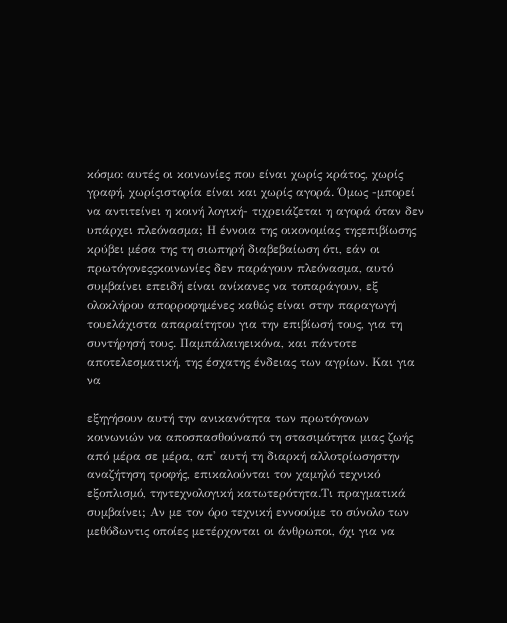κόσμο: αυτές οι κοινωνίες που είναι χωρίς κράτος, χωρίς γραφή, χωρίςιστορία είναι και χωρίς αγορά. Όμως -μπορεί να αντιτείνει η κοινή λογική- τιχρειάζεται η αγορά όταν δεν υπάρχει πλεόνασμα; Η έννοια της οικονομίας τηςεπιβίωσης κρύβει μέσα της τη σιωπηρή διαβεβαίωση ότι, εάν οι πρωτόγονεςςκοινωνίες δεν παράγουν πλεόνασμα, αυτό συμβαίνει επειδή είναι ανίκανες να τοπαράγουν, εξ ολοκλήρου απορροφημένες καθώς είναι στην παραγωγή τουελάχιστα απαραίτητου για την επιβίωσή τους, για τη συντήρησή τους. Παμπάλαιηεικόνα, και πάντοτε αποτελεσματική, της έσχατης ένδειας των αγρίων. Και για να

εξηγήσουν αυτή την ανικανότητα των πρωτόγονων κοινωνιών να αποσπασθούναπό τη στασιμότητα μιας ζωής από μέρα σε μέρα, απ' αυτή τη διαρκή αλλοτρίωσηστην αναζήτηση τροφής, επικαλούνται τον χαμηλό τεχνικό εξοπλισμό, τηντεχνολογική κατωτερότητα.Τι πραγματικά συμβαίνει; Αν με τον όρο τεχνική εννοούμε το σύνολο των μεθόδωντις οποίες μετέρχονται οι άνθρωποι, όχι για να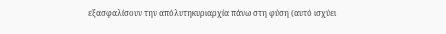εξασφαλίσουν την απόλυτηκυριαρχία πάνω στη φύση (αυτό ισχύει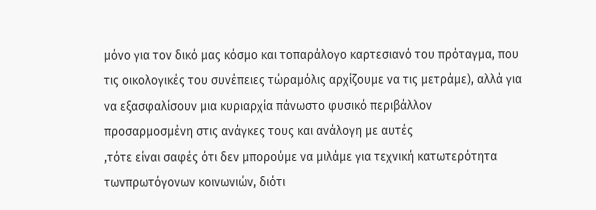μόνο για τον δικό μας κόσμο και τοπαράλογο καρτεσιανό του πρόταγμα, που τις οικολογικές του συνέπειες τώραμόλις αρχίζουμε να τις μετράμε), αλλά για να εξασφαλίσουν μια κυριαρχία πάνωστο φυσικό περιβάλλον
προσαρμοσμένη στις ανάγκες τους και ανάλογη με αυτές
,τότε είναι σαφές ότι δεν μπορούμε να μιλάμε για τεχνική κατωτερότητα τωνπρωτόγονων κοινωνιών, διότι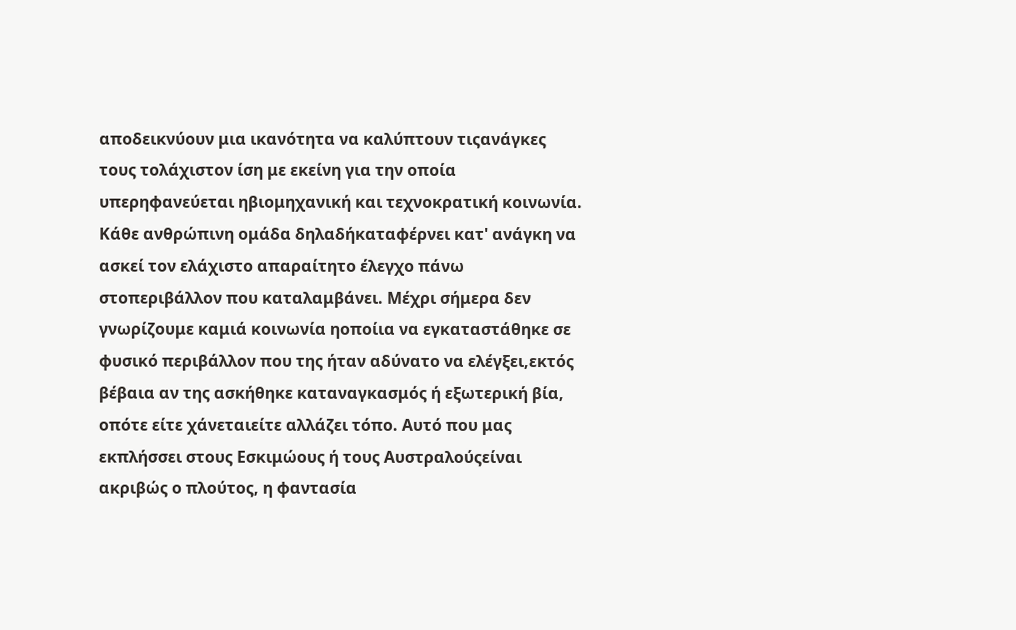αποδεικνύουν μια ικανότητα να καλύπτουν τιςανάγκες τους τολάχιστον ίση με εκείνη για την οποία υπερηφανεύεται ηβιομηχανική και τεχνοκρατική κοινωνία. Κάθε ανθρώπινη ομάδα δηλαδήκαταφέρνει κατ' ανάγκη να ασκεί τον ελάχιστο απαραίτητο έλεγχο πάνω στοπεριβάλλον που καταλαμβάνει. Μέχρι σήμερα δεν γνωρίζουμε καμιά κοινωνία ηοποίια να εγκαταστάθηκε σε φυσικό περιβάλλον που της ήταν αδύνατο να ελέγξει,εκτός βέβαια αν της ασκήθηκε καταναγκασμός ή εξωτερική βία, οπότε είτε χάνεταιείτε αλλάζει τόπο. Αυτό που μας εκπλήσσει στους Εσκιμώους ή τους Αυστραλούςείναι ακριβώς ο πλούτος, η φαντασία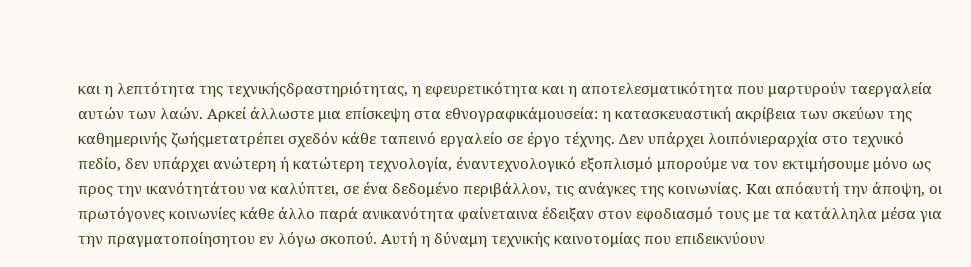και η λεπτότητα της τεχνικήςδραστηριότητας, η εφευρετικότητα και η αποτελεσματικότητα που μαρτυρούν ταεργαλεία αυτών των λαών. Αρκεί άλλωστε μια επίσκεψη στα εθνογραφικάμουσεία: η κατασκευαστική ακρίβεια των σκεύων της καθημερινής ζωήςμετατρέπει σχεδόν κάθε ταπεινό εργαλείο σε έργο τέχνης. Δεν υπάρχει λοιπόνιεραρχία στο τεχνικό πεδίο, δεν υπάρχει ανώτερη ή κατώτερη τεχνολογία, έναντεχνολογικό εξοπλισμό μπορούμε να τον εκτιμήσουμε μόνο ως προς την ικανότητάτου να καλύπτει, σε ένα δεδομένο περιβάλλον, τις ανάγκες της κοινωνίας. Και απόαυτή την άποψη, οι πρωτόγονες κοινωνίες κάθε άλλο παρά ανικανότητα φαίνεταινα έδειξαν στον εφοδιασμό τους με τα κατάλληλα μέσα για την πραγματοποίησητου εν λόγω σκοπού. Αυτή η δύναμη τεχνικής καινοτομίας που επιδεικνύουν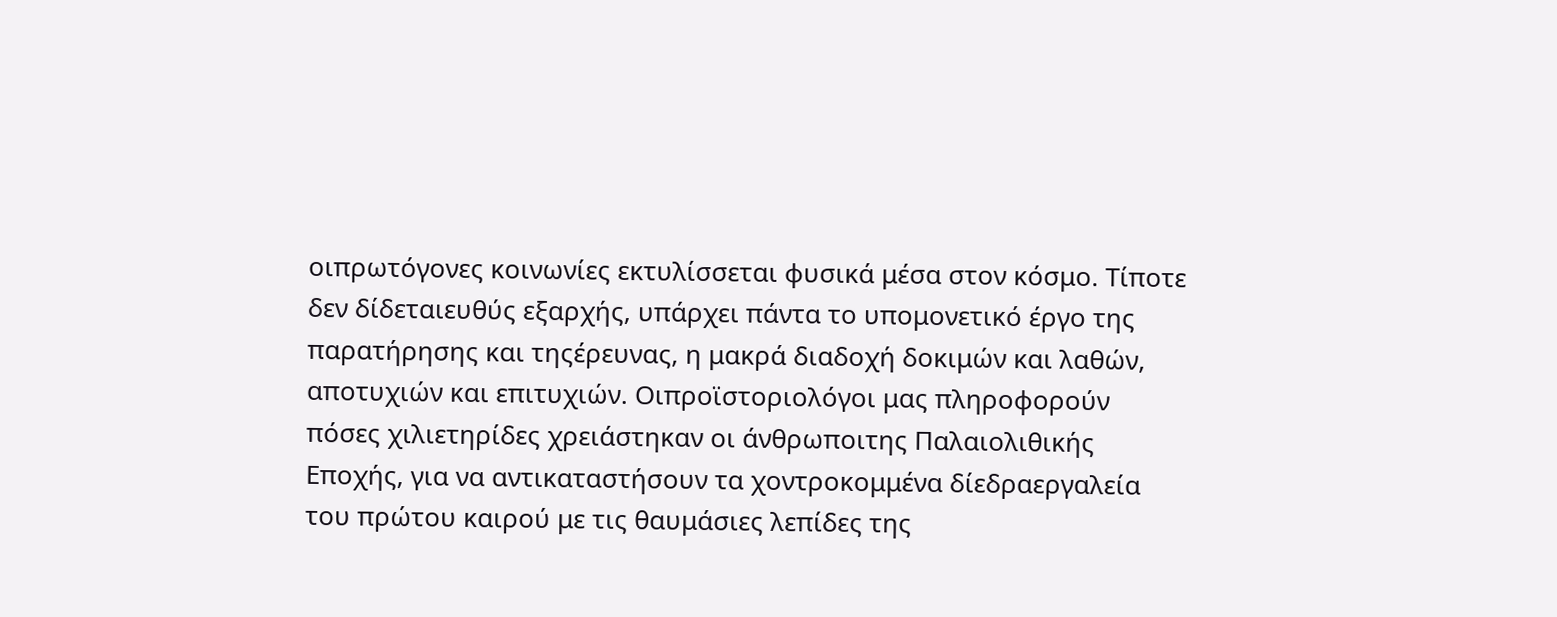οιπρωτόγονες κοινωνίες εκτυλίσσεται φυσικά μέσα στον κόσμο. Τίποτε δεν δίδεταιευθύς εξαρχής, υπάρχει πάντα το υπομονετικό έργο της παρατήρησης και τηςέρευνας, η μακρά διαδοχή δοκιμών και λαθών, αποτυχιών και επιτυχιών. Οιπροϊστοριολόγοι μας πληροφορούν πόσες χιλιετηρίδες χρειάστηκαν οι άνθρωποιτης Παλαιολιθικής Εποχής, για να αντικαταστήσουν τα χοντροκομμένα δίεδραεργαλεία του πρώτου καιρού με τις θαυμάσιες λεπίδες της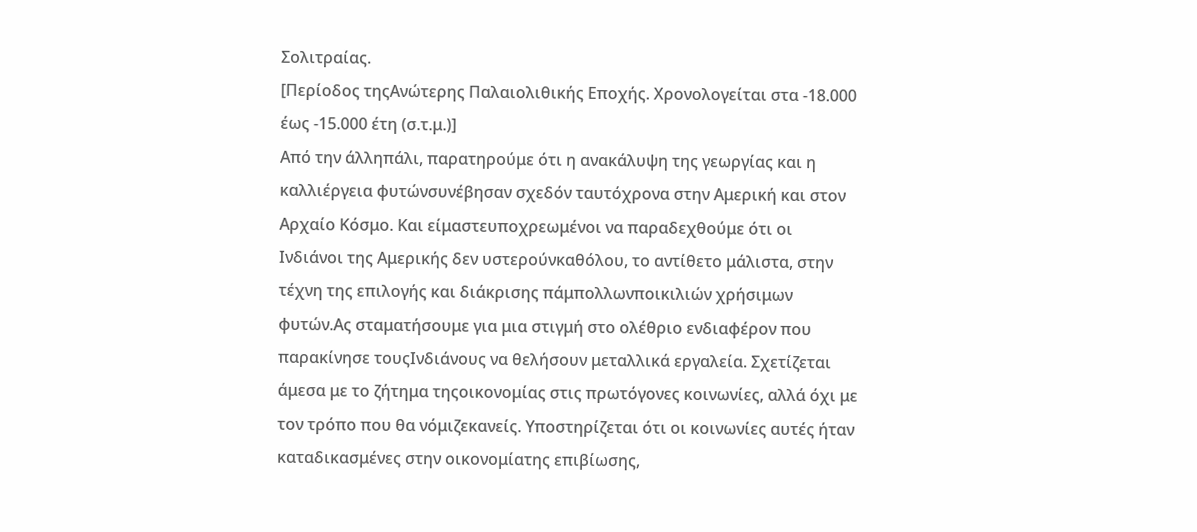Σολιτραίας.
[Περίοδος τηςΑνώτερης Παλαιολιθικής Εποχής. Χρονολογείται στα -18.000 έως -15.000 έτη (σ.τ.μ.)]
Από την άλληπάλι, παρατηρούμε ότι η ανακάλυψη της γεωργίας και η καλλιέργεια φυτώνσυνέβησαν σχεδόν ταυτόχρονα στην Αμερική και στον Αρχαίο Κόσμο. Και είμαστευποχρεωμένοι να παραδεχθούμε ότι οι Ινδιάνοι της Αμερικής δεν υστερούνκαθόλου, το αντίθετο μάλιστα, στην τέχνη της επιλογής και διάκρισης πάμπολλωνποικιλιών χρήσιμων φυτών.Ας σταματήσουμε για μια στιγμή στο ολέθριο ενδιαφέρον που παρακίνησε τουςΙνδιάνους να θελήσουν μεταλλικά εργαλεία. Σχετίζεται άμεσα με το ζήτημα τηςοικονομίας στις πρωτόγονες κοινωνίες, αλλά όχι με τον τρόπο που θα νόμιζεκανείς. Υποστηρίζεται ότι οι κοινωνίες αυτές ήταν καταδικασμένες στην οικονομίατης επιβίωσης,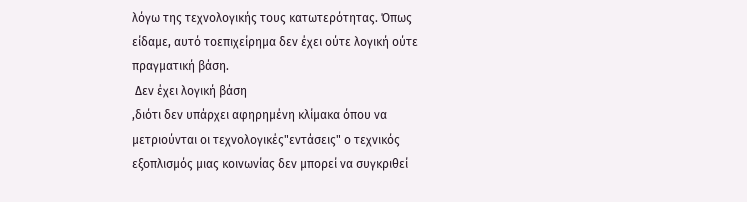λόγω της τεχνολογικής τους κατωτερότητας. Όπως είδαμε, αυτό τοεπιχείρημα δεν έχει ούτε λογική ούτε πραγματική βάση.
 Δεν έχει λογική βάση
,διότι δεν υπάρχει αφηρημένη κλίμακα όπου να μετριούνται οι τεχνολογικές"εντάσεις" ο τεχνικός εξοπλισμός μιας κοινωνίας δεν μπορεί να συγκριθεί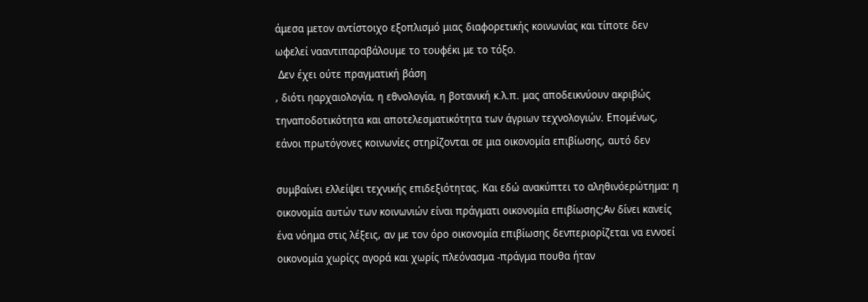άμεσα μετον αντίστοιχο εξοπλισμό μιας διαφορετικής κοινωνίας και τίποτε δεν ωφελεί νααντιπαραβάλουμε το τουφέκι με το τόξο.
 Δεν έχει ούτε πραγματική βάση
, διότι ηαρχαιολογία, η εθνολογία, η βοτανική κ.λ.π. μας αποδεικνύουν ακριβώς τηναποδοτικότητα και αποτελεσματικότητα των άγριων τεχνολογιών. Επομένως, εάνοι πρωτόγονες κοινωνίες στηρίζονται σε μια οικονομία επιβίωσης, αυτό δεν

συμβαίνει ελλείψει τεχνικής επιδεξιότητας. Και εδώ ανακύπτει το αληθινόερώτημα: η οικονομία αυτών των κοινωνιών είναι πράγματι οικονομία επιβίωσης;Αν δίνει κανείς ένα νόημα στις λέξεις, αν με τον όρο οικονομία επιβίωσης δενπεριορίζεται να εννοεί οικονομία χωρίςς αγορά και χωρίς πλεόνασμα -πράγμα πουθα ήταν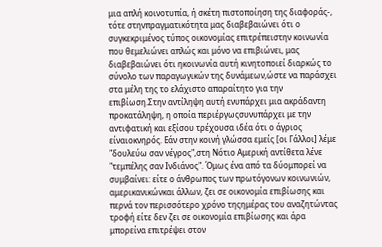μια απλή κοινοτυπία, ή σκέτη πιστοποίηση της διαφοράς-, τότε στηνπραγματικότητα μας διαβεβαιώνει ότι ο συγκεκριμένος τύπος οικονομίας επιτρέπειστην κοινωνία που θεμελιώνει απλώς και μόνο να επιβιώνει, μας διαβεβαιώνει ότι ηκοινωνία αυτή κινητοποιεί διαρκώς το σύνολο των παραγωγικών της δυνάμεων,ώστε να παράσχει στα μέλη της το ελάχιστο απαραίτητο για την επιβίωση.Στην αντίληψη αυτή ενυπάρχει μια ακράδαντη προκατάληψη, η οποία περιέργωςσυνυπάρχει με την αντιφατική και εξίσου τρέχουσα ιδέα ότι ο άγριος είναιοκνηρός. Εάν στην κοινή γλώσσα εμείς [οι Γάλλοι] λέμε "δουλεύω σαν νέγρος",στη Νότιο Αμερική αντίθετα λένε "τεμπέλης σαν Ινδιάνος". Όμως ένα από τα δύομπορεί να συμβαίνει: είτε ο άνθρωπος των πρωτόγονων κοινωνιών, αμερικανικώνκαι άλλων, ζει σε οικονομία επιβίωσης και περνά τον περισσότερο χρόνο τηςημέρας του αναζητώντας τροφή είτε δεν ζει σε οικονομία επιβίωσης και άρα μπορείνα επιτρέψει στον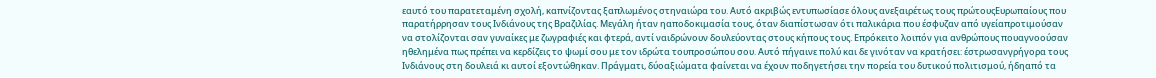εαυτό του παρατεταμένη σχολή, καπνίζοντας ξαπλωμένος στηναιώρα του. Αυτό ακριβώς εντυπωσίασε όλους ανεξαιρέτως τους πρώτουςΕυρωπαίους που παρατήρρησαν τους Ινδιάνους της Βραζιλίας. Μεγάλη ήταν ηαποδοκιμασία τους, όταν διαπίστωσαν ότι παλικάρια που έσφυζαν από υγείαπροτιμούσαν να στολίζονται σαν γυναίκες με ζωγραφιές και φτερά, αντί ναιδρώνουν δουλεύοντας στους κήπους τους. Επρόκειτο λοιπόν για ανθρώπους πουαγνοούσαν ηθελημένα πως πρέπει να κερδίζεις το ψωμί σου με τον ιδρώτα τουπροσώπου σου. Αυτό πήγαινε πολύ και δε γινόταν να κρατήσει: έστρωσανγρήγορα τους Ινδιάνους στη δουλειά κι αυτοί εξοντώθηκαν. Πράγματι, δύοαξιώματα φαίνεται να έχουν ποδηγετήσει την πορεία του δυτικού πολιτισμού, ήδηαπό τα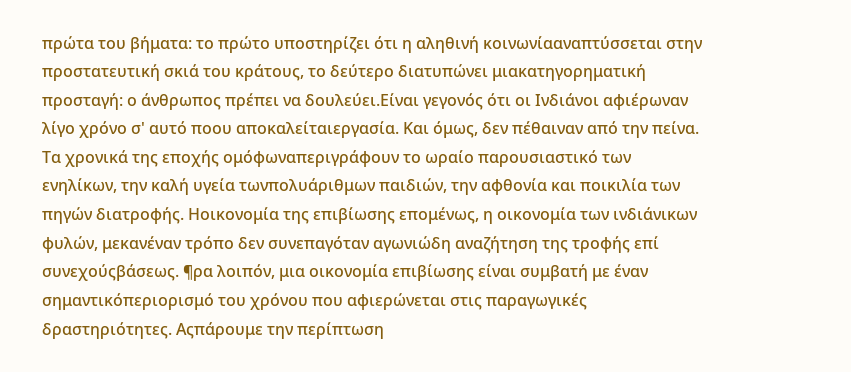πρώτα του βήματα: το πρώτο υποστηρίζει ότι η αληθινή κοινωνίααναπτύσσεται στην προστατευτική σκιά του κράτους, το δεύτερο διατυπώνει μιακατηγορηματική προσταγή: ο άνθρωπος πρέπει να δουλεύει.Είναι γεγονός ότι οι Ινδιάνοι αφιέρωναν λίγο χρόνο σ' αυτό ποου αποκαλείταιεργασία. Και όμως, δεν πέθαιναν από την πείνα. Τα χρονικά της εποχής ομόφωναπεριγράφουν το ωραίο παρουσιαστικό των ενηλίκων, την καλή υγεία τωνπολυάριθμων παιδιών, την αφθονία και ποικιλία των πηγών διατροφής. Ηοικονομία της επιβίωσης επομένως, η οικονομία των ινδιάνικων φυλών, μεκανέναν τρόπο δεν συνεπαγόταν αγωνιώδη αναζήτηση της τροφής επί συνεχούςβάσεως. ¶ρα λοιπόν, μια οικονομία επιβίωσης είναι συμβατή με έναν σημαντικόπεριορισμό του χρόνου που αφιερώνεται στις παραγωγικές δραστηριότητες. Αςπάρουμε την περίπτωση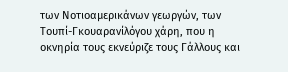των Νοτιοαμερικάνων γεωργών, των Τουπί-Γκουαρανίλόγου χάρη, που η οκνηρία τους εκνεύριζε τους Γάλλους και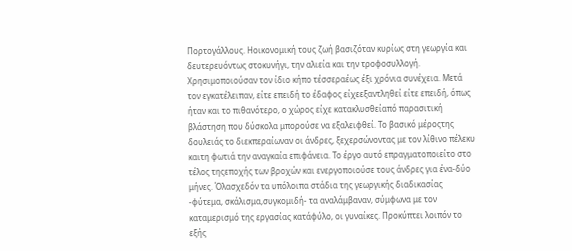Πορτογάλλους. Ηοικονομική τους ζωή βασιζόταν κυρίως στη γεωργία και δευτερευόντως στοκυνήγι, την αλιεία και την τροφοσυλλογή. Χρησιμοποιούσαν τον ίδιο κήπο τέσσεραέως έξι χρόνια συνέχεια. Μετά τον εγκατέλειπαν, είτε επειδή το έδαφος είχεεξαντληθεί είτε επειδή, όπως ήταν και το πιθανότερο, ο χώρος είχε κατακλυσθείαπό παρασιτική βλάστηση που δύσκολα μπορούσε να εξαλειφθεί. Το βασικό μέροςτης δουλειάς το διεκπεραίωναν οι άνδρες, ξεχερσώνοντας με τον λίθινο πέλεκυ καιτη φωτιά την αναγκαία επιφάνεια. Το έργο αυτό επραγματοποιείτο στο τέλος τηςεποχής των βροχών και ενεργοποιούσε τους άνδρες για ένα-δύο μήνες. Όλασχεδόν τα υπόλοιπα στάδια της γεωργικής διαδικασίας -φύτεμα, σκάλισμα,συγκομιδή- τα αναλάμβαναν, σύμφωνα με τον καταμερισμό της εργασίας κατάφύλο, οι γυναίκες. Προκύπτει λοιπόν το εξής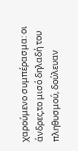χαρούμενο συμπέρασμα: οι άνδρες,το μισό δηλαδή του πληθυσμού, δούλευαν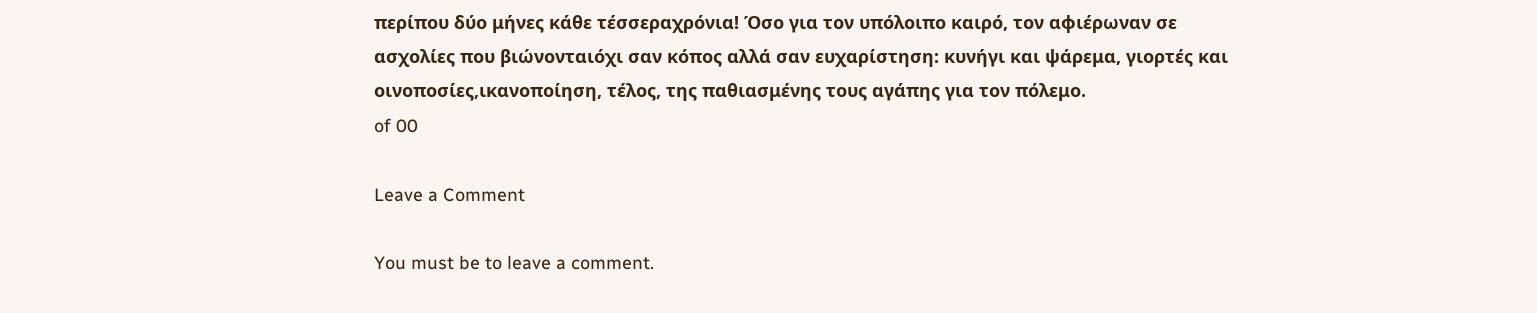περίπου δύο μήνες κάθε τέσσεραχρόνια! Όσο για τον υπόλοιπο καιρό, τον αφιέρωναν σε ασχολίες που βιώνονταιόχι σαν κόπος αλλά σαν ευχαρίστηση: κυνήγι και ψάρεμα, γιορτές και οινοποσίες,ικανοποίηση, τέλος, της παθιασμένης τους αγάπης για τον πόλεμο.
of 00

Leave a Comment

You must be to leave a comment.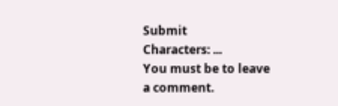Submit
Characters: ...
You must be to leave a comment.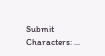Submit
Characters: ...